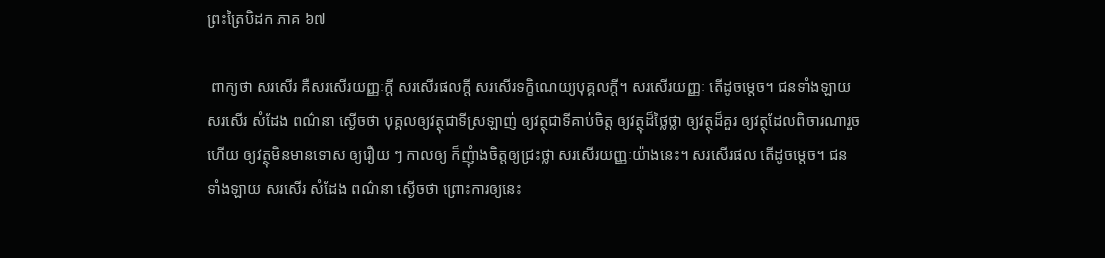ព្រះត្រៃបិដក ភាគ ៦៧

 ពាក្យថា សរសើរ គឺសរសើរយញ្ញៈក្តី សរសើរផលក្តី សរសើរទក្ខិណេយ្យបុគ្គលក្តី។ សរសើរយញ្ញៈ តើដូចម្តេច។ ជនទាំងឡាយ សរសើរ សំដែង ពណ៌នា ស្ងើចថា បុគ្គលឲ្យវត្ថុជាទីស្រឡាញ់ ឲ្យវត្ថុជាទីគាប់ចិត្ត ឲ្យវត្ថុដ៏ថ្លៃថ្លា ឲ្យវត្ថុដ៏គួរ ឲ្យវត្ថុដែលពិចារណារួចហើយ ឲ្យវត្ថុមិនមានទោស ឲ្យរឿយ ៗ កាលឲ្យ ក៏ញុំាងចិត្តឲ្យជ្រះថ្លា សរសើរយញ្ញៈយ៉ាងនេះ។ សរសើរផល តើដូចម្តេច។ ជនទាំងឡាយ សរសើរ សំដែង ពណ៌នា ស្ងើចថា ព្រោះការឲ្យនេះ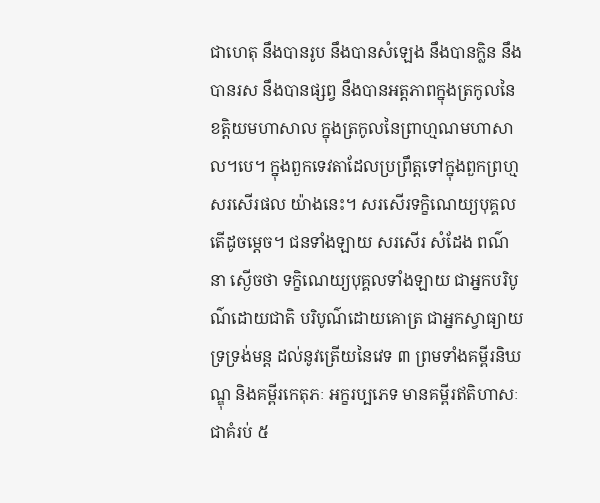ជាហេតុ នឹងបានរូប នឹងបានសំឡេង នឹងបានក្លិន នឹងបានរស នឹងបានផ្សព្វ នឹងបានអត្តភាពក្នុងត្រកូលនៃខត្តិយមហាសាល ក្នុងត្រកូលនៃព្រាហ្មណមហាសាល។បេ។ ក្នុងពួកទេវតាដែលប្រពឹ្រត្តទៅក្នុងពួកព្រហ្ម សរសើរផល យ៉ាងនេះ។ សរសើរទក្ខិណេយ្យបុគ្គល តើដូចម្តេច។ ជនទាំងឡាយ សរសើរ សំដែង ពណ៌នា ស្ងើចថា ទក្ខិណេយ្យបុគ្គលទាំងឡាយ ជាអ្នកបរិបូណ៌ដោយជាតិ បរិបូណ៌ដោយគោត្រ ជាអ្នកស្វាធ្យាយ ទ្រទ្រង់មន្ត ដល់នូវត្រើយនៃវេទ ៣ ព្រមទាំងគម្ពីរនិឃណ្ឌុ និងគម្ពីរកេតុភៈ អក្ខរប្បភេទ មានគម្ពីរឥតិហាសៈជាគំរប់ ៥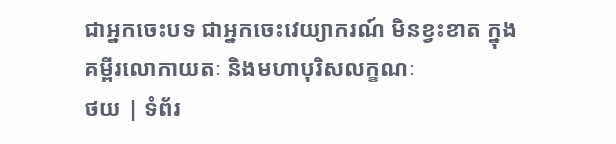ជាអ្នកចេះបទ ជាអ្នកចេះវេយ្យាករណ៍ មិនខ្វះខាត ក្នុងគម្ពីរលោកាយតៈ និងមហាបុរិសលក្ខណៈ
ថយ | ទំព័រ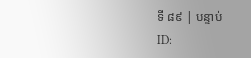ទី ៨៩ | បន្ទាប់
ID: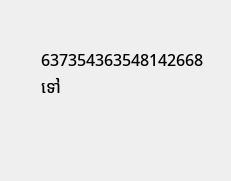637354363548142668
ទៅ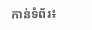កាន់ទំព័រ៖